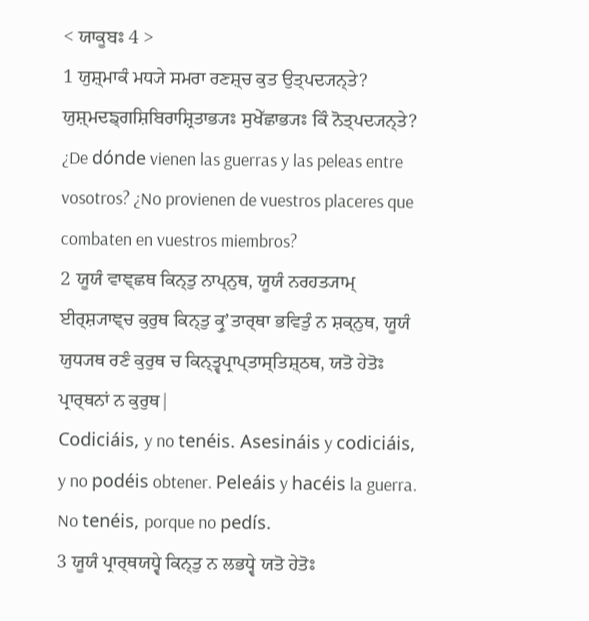< ਯਾਕੂਬਃ 4 >
1 ਯੁਸ਼੍ਮਾਕੰ ਮਧ੍ਯੇ ਸਮਰਾ ਰਣਸ਼੍ਚ ਕੁਤ ਉਤ੍ਪਦ੍ਯਨ੍ਤੇ? ਯੁਸ਼੍ਮਦਙ੍ਗਸ਼ਿਬਿਰਾਸ਼੍ਰਿਤਾਭ੍ਯਃ ਸੁਖੇੱਛਾਭ੍ਯਃ ਕਿੰ ਨੋਤ੍ਪਦ੍ਯਨ੍ਤੇ?
¿De dónde vienen las guerras y las peleas entre vosotros? ¿No provienen de vuestros placeres que combaten en vuestros miembros?
2 ਯੂਯੰ ਵਾਞ੍ਛਥ ਕਿਨ੍ਤੁ ਨਾਪ੍ਨੁਥ, ਯੂਯੰ ਨਰਹਤ੍ਯਾਮ੍ ਈਰ੍ਸ਼੍ਯਾਞ੍ਚ ਕੁਰੁਥ ਕਿਨ੍ਤੁ ਕ੍ਰੁʼਤਾਰ੍ਥਾ ਭਵਿਤੁੰ ਨ ਸ਼ਕ੍ਨੁਥ, ਯੂਯੰ ਯੁਧ੍ਯਥ ਰਣੰ ਕੁਰੁਥ ਚ ਕਿਨ੍ਤ੍ਵਪ੍ਰਾਪ੍ਤਾਸ੍ਤਿਸ਼੍ਠਥ, ਯਤੋ ਹੇਤੋਃ ਪ੍ਰਾਰ੍ਥਨਾਂ ਨ ਕੁਰੁਥ|
Codiciáis, y no tenéis. Asesináis y codiciáis, y no podéis obtener. Peleáis y hacéis la guerra. No tenéis, porque no pedís.
3 ਯੂਯੰ ਪ੍ਰਾਰ੍ਥਯਧ੍ਵੇ ਕਿਨ੍ਤੁ ਨ ਲਭਧ੍ਵੇ ਯਤੋ ਹੇਤੋਃ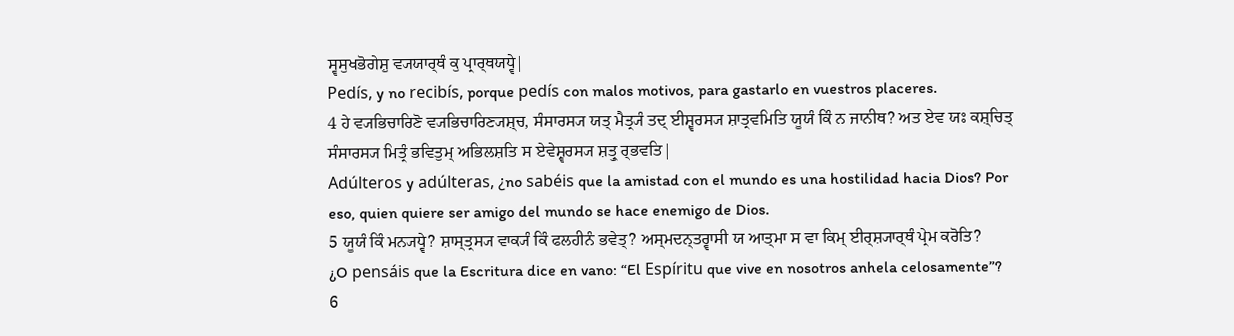ਸ੍ਵਸੁਖਭੋਗੇਸ਼ੁ ਵ੍ਯਯਾਰ੍ਥੰ ਕੁ ਪ੍ਰਾਰ੍ਥਯਧ੍ਵੇ|
Pedís, y no recibís, porque pedís con malos motivos, para gastarlo en vuestros placeres.
4 ਹੇ ਵ੍ਯਭਿਚਾਰਿਣੋ ਵ੍ਯਭਿਚਾਰਿਣ੍ਯਸ਼੍ਚ, ਸੰਸਾਰਸ੍ਯ ਯਤ੍ ਮੈਤ੍ਰ੍ਯੰ ਤਦ੍ ਈਸ਼੍ਵਰਸ੍ਯ ਸ਼ਾਤ੍ਰਵਮਿਤਿ ਯੂਯੰ ਕਿੰ ਨ ਜਾਨੀਥ? ਅਤ ਏਵ ਯਃ ਕਸ਼੍ਚਿਤ੍ ਸੰਸਾਰਸ੍ਯ ਮਿਤ੍ਰੰ ਭਵਿਤੁਮ੍ ਅਭਿਲਸ਼ਤਿ ਸ ਏਵੇਸ਼੍ਵਰਸ੍ਯ ਸ਼ਤ੍ਰੁ ਰ੍ਭਵਤਿ|
Adúlteros y adúlteras, ¿no sabéis que la amistad con el mundo es una hostilidad hacia Dios? Por eso, quien quiere ser amigo del mundo se hace enemigo de Dios.
5 ਯੂਯੰ ਕਿੰ ਮਨ੍ਯਧ੍ਵੇ? ਸ਼ਾਸ੍ਤ੍ਰਸ੍ਯ ਵਾਕ੍ਯੰ ਕਿੰ ਫਲਹੀਨੰ ਭਵੇਤ੍? ਅਸ੍ਮਦਨ੍ਤਰ੍ਵਾਸੀ ਯ ਆਤ੍ਮਾ ਸ ਵਾ ਕਿਮ੍ ਈਰ੍ਸ਼੍ਯਾਰ੍ਥੰ ਪ੍ਰੇਮ ਕਰੋਤਿ?
¿O pensáis que la Escritura dice en vano: “El Espíritu que vive en nosotros anhela celosamente”?
6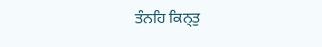ਤੰਨਹਿ ਕਿਨ੍ਤੁ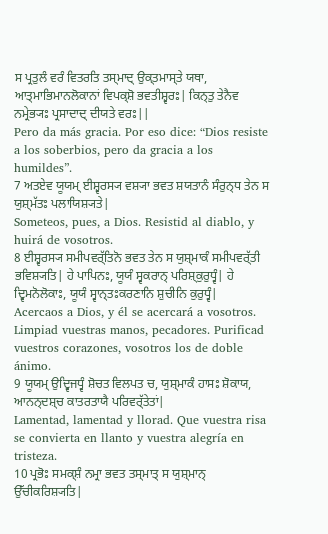ਸ ਪ੍ਰਤੁਲੰ ਵਰੰ ਵਿਤਰਤਿ ਤਸ੍ਮਾਦ੍ ਉਕ੍ਤਮਾਸ੍ਤੇ ਯਥਾ, ਆਤ੍ਮਾਭਿਮਾਨਲੋਕਾਨਾਂ ਵਿਪਕ੍ਸ਼ੋ ਭਵਤੀਸ਼੍ਵਰਃ| ਕਿਨ੍ਤੁ ਤੇਨੈਵ ਨਮ੍ਰੇਭ੍ਯਃ ਪ੍ਰਸਾਦਾਦ੍ ਦੀਯਤੇ ਵਰਃ||
Pero da más gracia. Por eso dice: “Dios resiste a los soberbios, pero da gracia a los humildes”.
7 ਅਤਏਵ ਯੂਯਮ੍ ਈਸ਼੍ਵਰਸ੍ਯ ਵਸ਼੍ਯਾ ਭਵਤ ਸ਼ਯਤਾਨੰ ਸੰਰੁਨ੍ਧ ਤੇਨ ਸ ਯੁਸ਼੍ਮੱਤਃ ਪਲਾਯਿਸ਼੍ਯਤੇ|
Someteos, pues, a Dios. Resistid al diablo, y huirá de vosotros.
8 ਈਸ਼੍ਵਰਸ੍ਯ ਸਮੀਪਵਰ੍ੱਤਿਨੋ ਭਵਤ ਤੇਨ ਸ ਯੁਸ਼੍ਮਾਕੰ ਸਮੀਪਵਰ੍ੱਤੀ ਭਵਿਸ਼੍ਯਤਿ| ਹੇ ਪਾਪਿਨਃ, ਯੂਯੰ ਸ੍ਵਕਰਾਨ੍ ਪਰਿਸ਼੍ਕੁਰੁਧ੍ਵੰ| ਹੇ ਦ੍ਵਿਮਨੋਲੋਕਾਃ, ਯੂਯੰ ਸ੍ਵਾਨ੍ਤਃਕਰਣਾਨਿ ਸ਼ੁਚੀਨਿ ਕੁਰੁਧ੍ਵੰ|
Acercaos a Dios, y él se acercará a vosotros. Limpiad vuestras manos, pecadores. Purificad vuestros corazones, vosotros los de doble ánimo.
9 ਯੂਯਮ੍ ਉਦ੍ਵਿਜਧ੍ਵੰ ਸ਼ੋਚਤ ਵਿਲਪਤ ਚ, ਯੁਸ਼੍ਮਾਕੰ ਹਾਸਃ ਸ਼ੋਕਾਯ, ਆਨਨ੍ਦਸ਼੍ਚ ਕਾਤਰਤਾਯੈ ਪਰਿਵਰ੍ੱਤੇਤਾਂ|
Lamentad, lamentad y llorad. Que vuestra risa se convierta en llanto y vuestra alegría en tristeza.
10 ਪ੍ਰਭੋਃ ਸਮਕ੍ਸ਼ੰ ਨਮ੍ਰਾ ਭਵਤ ਤਸ੍ਮਾਤ੍ ਸ ਯੁਸ਼੍ਮਾਨ੍ ਉੱਚੀਕਰਿਸ਼੍ਯਤਿ|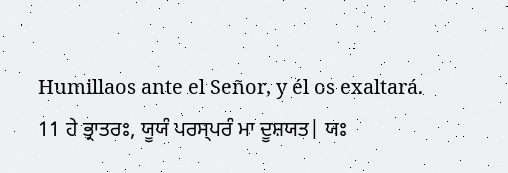Humillaos ante el Señor, y él os exaltará.
11 ਹੇ ਭ੍ਰਾਤਰਃ, ਯੂਯੰ ਪਰਸ੍ਪਰੰ ਮਾ ਦੂਸ਼ਯਤ| ਯਃ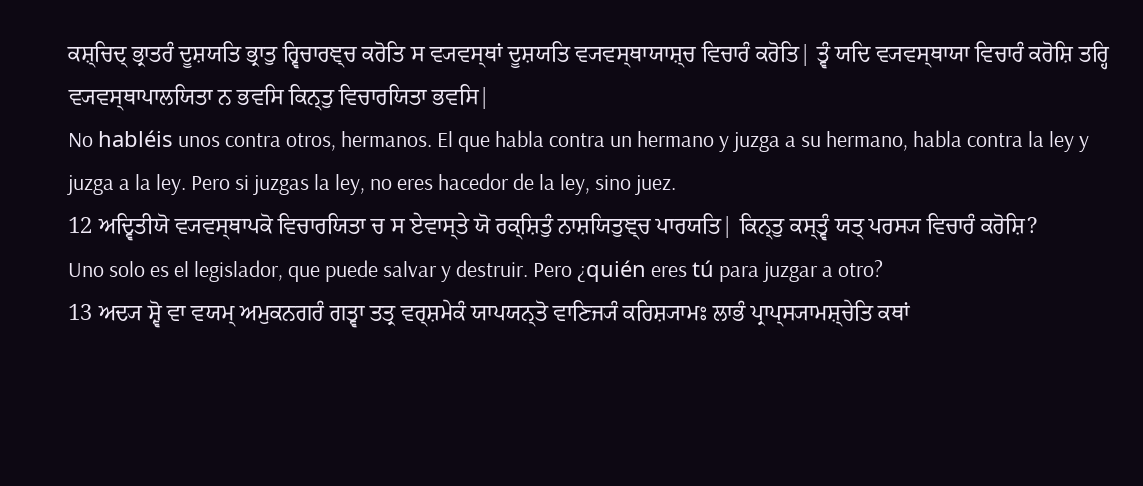ਕਸ਼੍ਚਿਦ੍ ਭ੍ਰਾਤਰੰ ਦੂਸ਼ਯਤਿ ਭ੍ਰਾਤੁ ਰ੍ਵਿਚਾਰਞ੍ਚ ਕਰੋਤਿ ਸ ਵ੍ਯਵਸ੍ਥਾਂ ਦੂਸ਼ਯਤਿ ਵ੍ਯਵਸ੍ਥਾਯਾਸ਼੍ਚ ਵਿਚਾਰੰ ਕਰੋਤਿ| ਤ੍ਵੰ ਯਦਿ ਵ੍ਯਵਸ੍ਥਾਯਾ ਵਿਚਾਰੰ ਕਰੋਸ਼ਿ ਤਰ੍ਹਿ ਵ੍ਯਵਸ੍ਥਾਪਾਲਯਿਤਾ ਨ ਭਵਸਿ ਕਿਨ੍ਤੁ ਵਿਚਾਰਯਿਤਾ ਭਵਸਿ|
No habléis unos contra otros, hermanos. El que habla contra un hermano y juzga a su hermano, habla contra la ley y juzga a la ley. Pero si juzgas la ley, no eres hacedor de la ley, sino juez.
12 ਅਦ੍ਵਿਤੀਯੋ ਵ੍ਯਵਸ੍ਥਾਪਕੋ ਵਿਚਾਰਯਿਤਾ ਚ ਸ ਏਵਾਸ੍ਤੇ ਯੋ ਰਕ੍ਸ਼ਿਤੁੰ ਨਾਸ਼ਯਿਤੁਞ੍ਚ ਪਾਰਯਤਿ| ਕਿਨ੍ਤੁ ਕਸ੍ਤ੍ਵੰ ਯਤ੍ ਪਰਸ੍ਯ ਵਿਚਾਰੰ ਕਰੋਸ਼ਿ?
Uno solo es el legislador, que puede salvar y destruir. Pero ¿quién eres tú para juzgar a otro?
13 ਅਦ੍ਯ ਸ਼੍ਵੋ ਵਾ ਵਯਮ੍ ਅਮੁਕਨਗਰੰ ਗਤ੍ਵਾ ਤਤ੍ਰ ਵਰ੍ਸ਼ਮੇਕੰ ਯਾਪਯਨ੍ਤੋ ਵਾਣਿਜ੍ਯੰ ਕਰਿਸ਼੍ਯਾਮਃ ਲਾਭੰ ਪ੍ਰਾਪ੍ਸ੍ਯਾਮਸ਼੍ਚੇਤਿ ਕਥਾਂ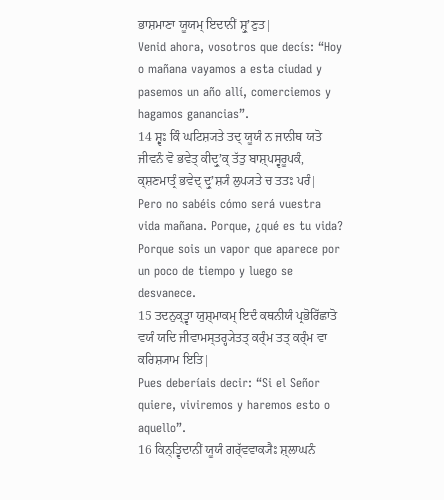ਭਾਸ਼ਮਾਣਾ ਯੂਯਮ੍ ਇਦਾਨੀਂ ਸ਼੍ਰੁʼਣੁਤ|
Venid ahora, vosotros que decís: “Hoy o mañana vayamos a esta ciudad y pasemos un año allí, comerciemos y hagamos ganancias”.
14 ਸ਼੍ਵਃ ਕਿੰ ਘਟਿਸ਼੍ਯਤੇ ਤਦ੍ ਯੂਯੰ ਨ ਜਾਨੀਥ ਯਤੋ ਜੀਵਨੰ ਵੋ ਭਵੇਤ੍ ਕੀਦ੍ਰੁʼਕ੍ ਤੱਤੁ ਬਾਸ਼੍ਪਸ੍ਵਰੂਪਕੰ, ਕ੍ਸ਼ਣਮਾਤ੍ਰੰ ਭਵੇਦ੍ ਦ੍ਰੁʼਸ਼੍ਯੰ ਲੁਪ੍ਯਤੇ ਚ ਤਤਃ ਪਰੰ|
Pero no sabéis cómo será vuestra vida mañana. Porque, ¿qué es tu vida? Porque sois un vapor que aparece por un poco de tiempo y luego se desvanece.
15 ਤਦਨੁਕ੍ਤ੍ਵਾ ਯੁਸ਼੍ਮਾਕਮ੍ ਇਦੰ ਕਥਨੀਯੰ ਪ੍ਰਭੋਰਿੱਛਾਤੋ ਵਯੰ ਯਦਿ ਜੀਵਾਮਸ੍ਤਰ੍ਹ੍ਯੇਤਤ੍ ਕਰ੍ੰਮ ਤਤ੍ ਕਰ੍ੰਮ ਵਾ ਕਰਿਸ਼੍ਯਾਮ ਇਤਿ|
Pues deberíais decir: “Si el Señor quiere, viviremos y haremos esto o aquello”.
16 ਕਿਨ੍ਤ੍ਵਿਦਾਨੀਂ ਯੂਯੰ ਗਰ੍ੱਵਵਾਕ੍ਯੈਃ ਸ਼੍ਲਾਘਨੰ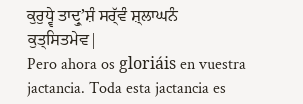ਕੁਰੁਧ੍ਵੇ ਤਾਦ੍ਰੁʼਸ਼ੰ ਸਰ੍ੱਵੰ ਸ਼੍ਲਾਘਨੰ ਕੁਤ੍ਸਿਤਮੇਵ|
Pero ahora os gloriáis en vuestra jactancia. Toda esta jactancia es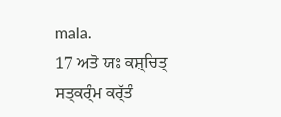mala.
17 ਅਤੋ ਯਃ ਕਸ਼੍ਚਿਤ੍ ਸਤ੍ਕਰ੍ੰਮ ਕਰ੍ੱਤੰ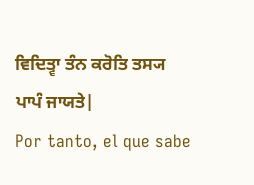ਵਿਦਿਤ੍ਵਾ ਤੰਨ ਕਰੋਤਿ ਤਸ੍ਯ ਪਾਪੰ ਜਾਯਤੇ|
Por tanto, el que sabe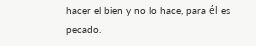hacer el bien y no lo hace, para él es pecado.